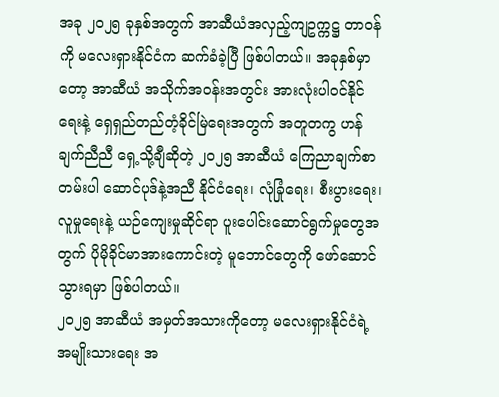အခု ၂၀၂၅ ခုနှစ်အတွက် အာဆီယံအလှည့်ကျဥက္ကဋ္ဌ တာဝန်ကို မလေးရှားနိုင်ငံက ဆက်ခံခဲ့ပြီ ဖြစ်ပါတယ်။ အခုနှစ်မှာတော့ အာဆီယံ အသိုက်အဝန်းအတွင်း အားလုံးပါဝင်နိုင်ရေးနဲ့ ရှေရှည်တည်တံ့ခိုင်မြဲရေးအတွက် အတူတကွ ဟန်ချက်ညီညီ ရှေ့သို့ချီဆိုတဲ့ ၂၀၂၅ အာဆီယံ ကြေညာချက်စာတမ်းပါ ဆောင်ပုဒ်နဲ့အညီ နိုင်ငံရေး၊ လုံခြုံရေး၊ စီးပွားရေး၊ လူမှုရေးနဲ့ ယဉ်ကျေးမှုဆိုင်ရာ ပူးပေါင်းဆောင်ရွက်မှုတွေအတွက် ပိုမိုခိုင်မာအားကောင်းတဲ့ မူဘောင်တွေကို ဖော်ဆောင်သွားရမှာ ဖြစ်ပါတယ်။
၂၀၂၅ အာဆီယံ အမှတ်အသားကိုတော့ မလေးရှားနိုင်ငံရဲ့ အမျိုးသားရေး အ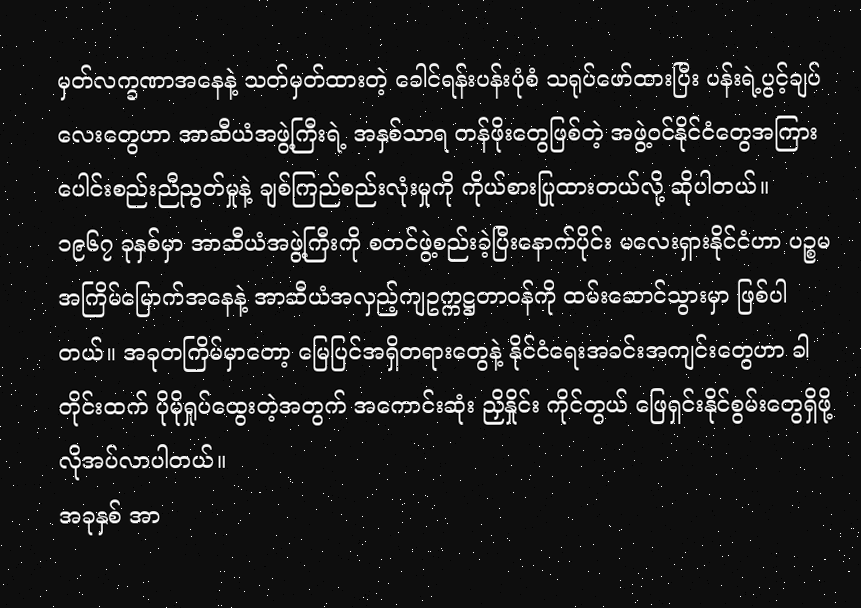မှတ်လက္ခဏာအနေနဲ့ သတ်မှတ်ထားတဲ့ ခေါင်ရန်းပန်းပုံစံ သရုပ်ဖော်ထားပြီး ပန်းရဲ့ပွင့်ချပ်လေးတွေဟာ အာဆီယံအဖွဲ့ကြီးရဲ့ အနှစ်သာရ တန်ဖိုးတွေဖြစ်တဲ့ အဖွဲ့ဝင်နိုင်ငံတွေအကြား ပေါင်းစည်းညီညွတ်မှုနဲ့ ချစ်ကြည်စည်းလုံးမှုကို ကိုယ်စားပြုထားတယ်လို့ ဆိုပါတယ်။
၁၉၆၇ ခုနှစ်မှာ အာဆီယံအဖွဲ့ကြီးကို စတင်ဖွဲ့စည်းခဲ့ပြီးနောက်ပိုင်း မလေးရှားနိုင်ငံဟာ ပဉ္စမအကြိမ်မြောက်အနေနဲ့ အာဆီယံအလှည့်ကျဥက္ကဋ္ဌတာဝန်ကို ထမ်းဆောင်သွားမှာ ဖြစ်ပါတယ်။ အခုတကြိမ်မှာတော့ မြေပြင်အရှိတရားတွေနဲ့ နိုင်ငံရေးအခင်းအကျင်းတွေဟာ ခါတိုင်းထက် ပိုမိုရှုပ်ထွေးတဲ့အတွက် အကောင်းဆုံး ညှိနှိုင်း ကိုင်တွယ် ဖြေရှင်းနိုင်စွမ်းတွေရှိဖို့ လိုအပ်လာပါတယ်။
အခုနှစ် အာ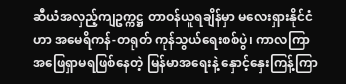ဆီယံအလှည့်ကျဥက္ကဋ္ဌ တာဝန်ယူရချိန်မှာ မလေးရှားနိုင်ငံဟာ အမေရိကန်-တရုတ် ကုန်သွယ်ရေးစစ်ပွဲ၊ ကာလကြာ အဖြေရှာမရဖြစ်နေတဲ့ မြန်မာအရေးနဲ့ နှောင့်နှေးကြန့်ကြာ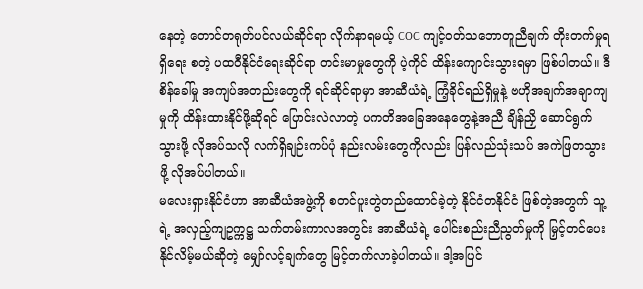နေတဲ့ တောင်တရုတ်ပင်လယ်ဆိုင်ရာ လိုက်နာရမယ့် COC ကျင့်ဝတ်သဘောတူညီချက် တိုးတက်မှုရရှိရေး စတဲ့ ပထဝီနိုင်ငံရေးဆိုင်ရာ တင်းမာမှုတွေကို ပဲ့ကိုင် ထိန်းကျောင်းသွားရမှာ ဖြစ်ပါတယ်။ ဒီစိန်ခေါ်မှု အကျပ်အတည်းတွေကို ရင်ဆိုင်ရာမှာ အာဆီယံရဲ့ ကြံ့ခိုင်ရည်ရှိမှုနဲ့ ဗဟိုအချက်အချာကျမှုကို ထိန်းထားနိုင်ဖို့ဆိုရင် ပြောင်းလဲလာတဲ့ ပကတိအခြေအနေတွေနဲ့အညီ ချိန်ညှိ ဆောင်ရွက်သွားဖို့ လိုအပ်သလို လက်ရှိချဉ်းကပ်ပုံ နည်းလမ်းတွေကိုလည်း ပြန်လည်သုံးသပ် အကဲဖြတသွားဖို့ လိုအပ်ပါတယ်။
မလေးရှားနိုင်ငံဟာ အာဆီယံအဖွဲ့ကို စတင်ပူးတွဲတည်ထောင်ခဲ့တဲ့ နိုင်ငံတနိုင်ငံ ဖြစ်တဲ့အတွက် သူ့ရဲ့ အလှည့်ကျဥက္ကဋ္ဌ သက်တမ်းကာလအတွင်း အာဆီယံရဲ့ ပေါင်းစည်းညီညွတ်မှုကို မြှင့်တင်ပေးနိုင်လိမ့်မယ်ဆိုတဲ့ မျှော်လင့်ချက်တွေ မြင့်တက်လာခဲ့ပါတယ်။ ဒါ့အပြင်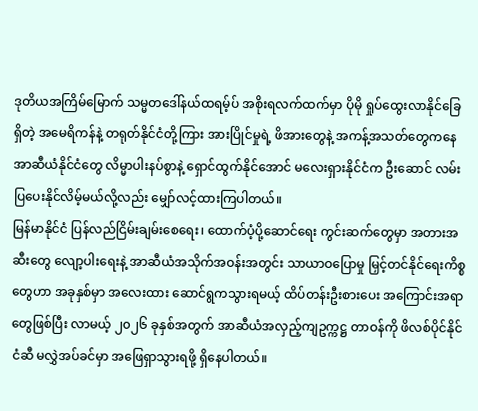ဒုတိယအကြိမ်မြောက် သမ္မတဒေါ်နယ်ထရမ့်ပ် အစိုးရလက်ထက်မှာ ပိုမို ရှုပ်ထွေးလာနိုင်ခြေရှိတဲ့ အမေရိကန်နဲ့ တရုတ်နိုင်ငံတို့ကြား အားပြိုင်မှုရဲ့ ဖိအားတွေနဲ့ အကန့်အသတ်တွေကနေ အာဆီယံနိုင်ငံတွေ လိမ္မာပါးနပ်စွာနဲ့ ရှောင်ထွက်နိုင်အောင် မလေးရှားနိုင်ငံက ဦးဆောင် လမ်းပြပေးနိုင်လိမ့်မယ်လို့လည်း မျှော်လင့်ထားကြပါတယ်။
မြန်မာနိုင်ငံ ပြန်လည်ငြိမ်းချမ်းစေရေး၊ ထောက်ပံ့ပို့ဆောင်ရေး ကွင်းဆက်တွေမှာ အတားအဆီးတွေ လျော့ပါးရေးနဲ့ အာဆီယံအသိုက်အဝန်းအတွင်း သာယာဝပြောမှု မြှင့်တင်နိုင်ရေးကိစ္စတွေဟာ အခုနှစ်မှာ အလေးထား ဆောင်ရွကသွားရမယ့် ထိပ်တန်းဦးစားပေး အကြောင်းအရာတွေဖြစ်ပြီး လာမယ့် ၂၀၂၆ ခုနှစ်အတွက် အာဆီယံအလှည့်ကျဥက္ကဋ္ဌ တာဝန်ကို ဖိလစ်ပိုင်နိုင်ငံဆီ မလွှဲအပ်ခင်မှာ အဖြေရှာသွားရဖို့ ရှိနေပါတယ်။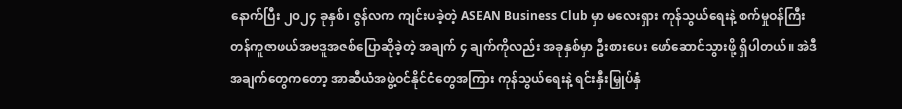နောက်ပြီး ၂၀၂၄ ခုနှစ်၊ ဇွန်လက ကျင်းပခဲ့တဲ့ ASEAN Business Club မှာ မလေးရှား ကုန်သွယ်ရေးနဲ့ စက်မှုဝန်ကြီး တန်ကူဇာဖယ်အဗဒူအဇစ်ပြောဆိုခဲ့တဲ့ အချက် ၄ ချက်ကိုလည်း အခုနှစ်မှာ ဦးစားပေး ဖော်ဆောင်သွားဖို့ ရှိပါတယ်။ အဲဒီအချက်တွေကတော့ အာဆီယံအဖွဲ့ဝင်နိုင်ငံတွေအကြား ကုန်သွယ်ရေးနဲ့ ရင်းနှီးမြှုပ်နှံ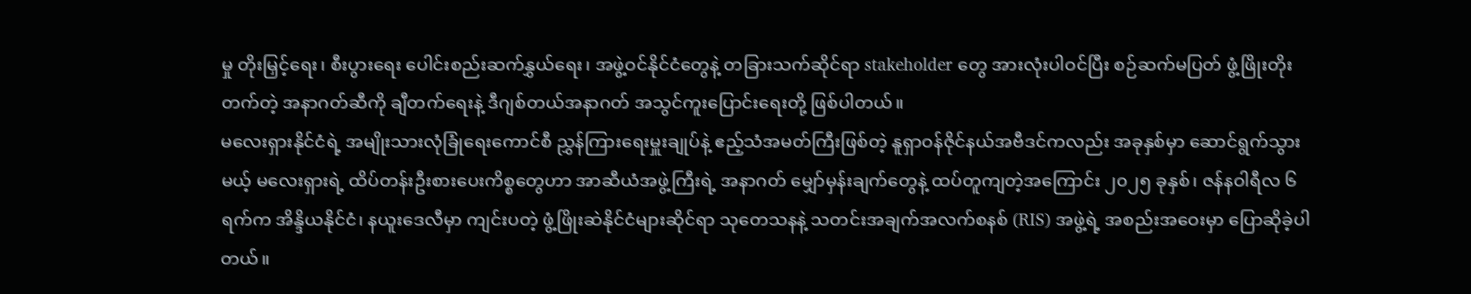မှု တိုးမြှင့်ရေး၊ စီးပွားရေး ပေါင်းစည်းဆက်နွှယ်ရေး၊ အဖွဲ့ဝင်နိုင်ငံတွေနဲ့ တခြားသက်ဆိုင်ရာ stakeholder တွေ အားလုံးပါဝင်ပြီး စဉ်ဆက်မပြတ် ဖွံ့ဖြိုးတိုးတက်တဲ့ အနာဂတ်ဆီကို ချီတက်ရေးနဲ့ ဒီဂျစ်တယ်အနာဂတ် အသွင်ကူးပြောင်းရေးတို့ ဖြစ်ပါတယ်။
မလေးရှားနိုင်ငံရဲ့ အမျိုးသားလုံခြုံရေးကောင်စီ ညွှန်ကြားရေးမှူးချုပ်နဲ့ ဧည့်သံအမတ်ကြီးဖြစ်တဲ့ နူရှာဝန်ဇိုင်နယ်အဗီဒင်ကလည်း အခုနှစ်မှာ ဆောင်ရွက်သွားမယ့် မလေးရှားရဲ့ ထိပ်တန်းဦးစားပေးကိစ္စတွေဟာ အာဆီယံအဖွဲ့ကြီးရဲ့ အနာဂတ် မျှော်မှန်းချက်တွေနဲ့ ထပ်တူကျတဲ့အကြောင်း ၂၀၂၅ ခုနှစ်၊ ဇန်နဝါရီလ ၆ ရက်က အိန္ဒိယနိုင်ငံ၊ နယူးဒေလီမှာ ကျင်းပတဲ့ ဖွံ့ဖြိုးဆဲနိုင်ငံများဆိုင်ရာ သုတေသနနဲ့ သတင်းအချက်အလက်စနစ် (RIS) အဖွဲ့ရဲ့ အစည်းအဝေးမှာ ပြောဆိုခဲ့ပါတယ်။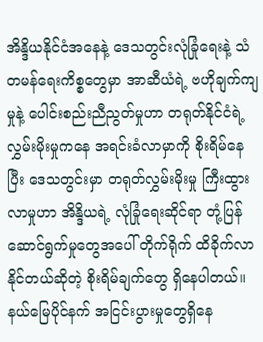အိန္ဒိယနိုင်ငံအနေနဲ့ ဒေသတွင်းလုံခြုံရေးနဲ့ သံတမန်ရေးကိစ္စတွေမှာ အာဆီယံရဲ့ ဗဟိုချက်ကျမှုနဲ့ ပေါင်းစည်းညီညွတ်မှုဟာ တရုတ်နိုင်ငံရဲ့ လွှမ်းမိုးမှုကနေ အရင်းခံလာမှာကို စိုးရိမ်နေပြီး ဒေသတွင်းမှာ တရုတ်လွှမ်းမိုးမှု ကြီးထွားလာမှုဟာ အိန္ဒိယရဲ့ လုံခြုံရေးဆိုင်ရာ တုံ့ပြန်ဆောင်ရွက်မှုတွေအပေါ် တိုက်ရိုက် ထိခိုက်လာနိုင်တယ်ဆိုတဲ့ စိုးရိမ်ချက်တွေ ရှိနေပါတယ်။
နယ်မြေပိုင်နက် အငြင်းပွားမှုတွေရှိနေ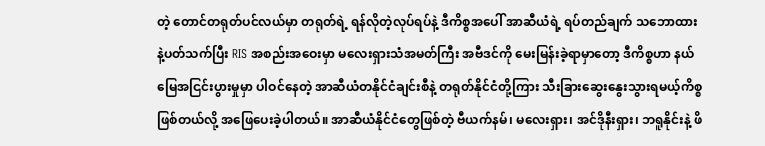တဲ့ တောင်တရုတ်ပင်လယ်မှာ တရုတ်ရဲ့ ရန်လိုတဲ့လုပ်ရပ်နဲ့ ဒီကိစ္စအပေါ် အာဆီယံရဲ့ ရပ်တည်ချက် သဘောထားနဲ့ပတ်သက်ပြီး RIS အစည်းအဝေးမှာ မလေးရှားသံအမတ်ကြီး အဗီဒင်ကို မေးမြန်းခဲ့ရာမှာတော့ ဒီကိစ္စဟာ နယ်မြေအငြင်းပွားမှုမှာ ပါဝင်နေတဲ့ အာဆီယံတနိုင်ငံချင်းစီနဲ့ တရုတ်နိုင်ငံတို့ကြား သီးခြားဆွေးနွေးသွားရမယ့်ကိစ္စ ဖြစ်တယ်လို့ အဖြေပေးခဲ့ပါတယ်။ အာဆီယံနိုင်ငံတွေဖြစ်တဲ့ ဗီယက်နမ်၊ မလေးရှား၊ အင်ဒိုနီးရှား၊ ဘရူနိုင်းနဲ့ ဖိ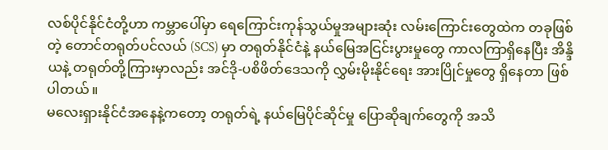လစ်ပိုင်နိုင်ငံတို့ဟာ ကမ္ဘာပေါ်မှာ ရေကြောင်းကုန်သွယ်မှုအများဆုံး လမ်းကြောင်းတွေထဲက တခုဖြစ်တဲ့ တောင်တရုတ်ပင်လယ် (SCS) မှာ တရုတ်နိုင်ငံနဲ့ နယ်မြေအငြင်းပွားမှုတွေ ကာလကြာရှိနေပြီး အိန္ဒိယနဲ့ တရုတ်တို့ကြားမှာလည်း အင်ဒို-ပစိဖိတ်ဒေသကို လွှမ်းမိုးနိုင်ရေး အားပြိုင်မှုတွေ ရှိနေတာ ဖြစ်ပါတယ်။
မလေးရှားနိုင်ငံအနေနဲ့ကတော့ တရုတ်ရဲ့ နယ်မြေပိုင်ဆိုင်မှု ပြောဆိုချက်တွေကို အသိ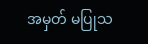အမှတ် မပြုသ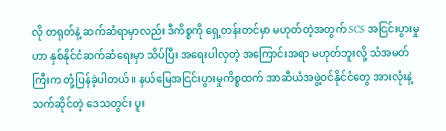လို တရုတ်နဲ့ ဆက်ဆံရာမှာလည်း ဒီကိစ္စကို ရှေ့တန်းတင်မှာ မဟုတ်တဲ့အတွက် SCS အငြင်းပွားမှုဟာ နှစ်နိုင်ငံဆက်ဆံရေးမှာ သိပ်ပြီး အရေးပါလှတဲ့ အကြောင်းအရာ မဟုတ်ဘူးလို့ သံအမတ်ကြီးက တုံ့ပြန်ခဲ့ပါတယ်။ နယ်မြေအငြင်းပွားမှုကိစ္စထက် အာဆီယံအဖွဲ့ဝင်နိုင်ငံတွေ အားလုံးနဲ့ သက်ဆိုင်တဲ့ ဒေသတွင်း ပူး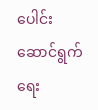ပေါင်းဆောင်ရွက်ရေး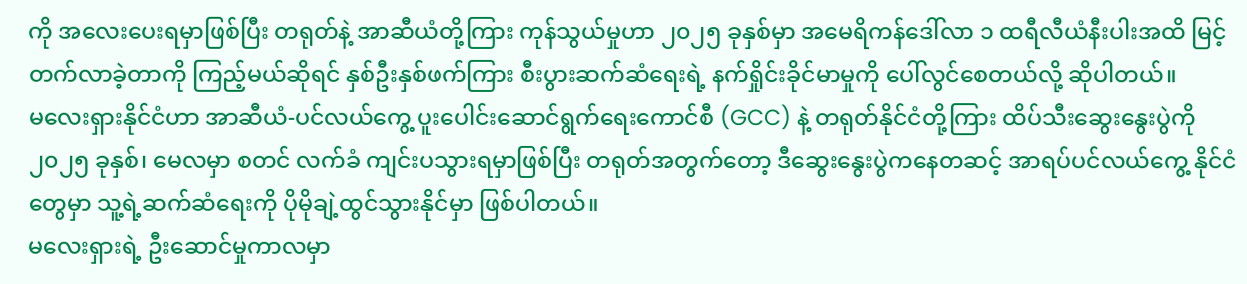ကို အလေးပေးရမှာဖြစ်ပြီး တရုတ်နဲ့ အာဆီယံတို့ကြား ကုန်သွယ်မှုဟာ ၂၀၂၅ ခုနှစ်မှာ အမေရိကန်ဒေါ်လာ ၁ ထရီလီယံနီးပါးအထိ မြင့်တက်လာခဲ့တာကို ကြည့်မယ်ဆိုရင် နှစ်ဦးနှစ်ဖက်ကြား စီးပွားဆက်ဆံရေးရဲ့ နက်ရှိုင်းခိုင်မာမှုကို ပေါ်လွင်စေတယ်လို့ ဆိုပါတယ်။
မလေးရှားနိုင်ငံဟာ အာဆီယံ-ပင်လယ်ကွေ့ ပူးပေါင်းဆောင်ရွက်ရေးကောင်စီ (GCC) နဲ့ တရုတ်နိုင်ငံတို့ကြား ထိပ်သီးဆွေးနွေးပွဲကို ၂၀၂၅ ခုနှစ်၊ မေလမှာ စတင် လက်ခံ ကျင်းပသွားရမှာဖြစ်ပြီး တရုတ်အတွက်တော့ ဒီဆွေးနွေးပွဲကနေတဆင့် အာရပ်ပင်လယ်ကွေ့ နိုင်ငံတွေမှာ သူ့ရဲ့ဆက်ဆံရေးကို ပိုမိုချဲ့ထွင်သွားနိုင်မှာ ဖြစ်ပါတယ်။
မလေးရှားရဲ့ ဦးဆောင်မှုကာလမှာ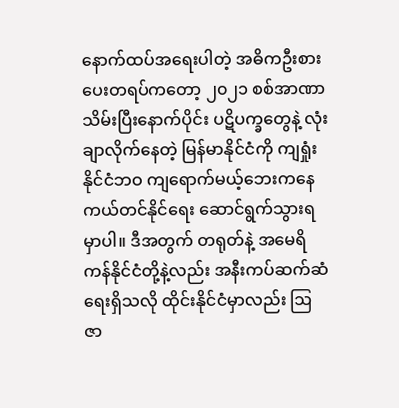နောက်ထပ်အရေးပါတဲ့ အဓိကဦးစားပေးတရပ်ကတော့ ၂၀၂၁ စစ်အာဏာသိမ်းပြီးနောက်ပိုင်း ပဋိပက္ခတွေနဲ့ လုံးချာလိုက်နေတဲ့ မြန်မာနိုင်ငံကို ကျရှုံးနိုင်ငံဘဝ ကျရောက်မယ့်ဘေးကနေ ကယ်တင်နိုင်ရေး ဆောင်ရွက်သွားရမှာပါ။ ဒီအတွက် တရုတ်နဲ့ အမေရိကန်နိုင်ငံတို့နဲ့လည်း အနီးကပ်ဆက်ဆံရေးရှိသလို ထိုင်းနိုင်ငံမှာလည်း ဩဇာ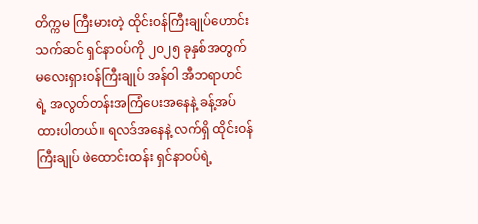တိက္ကမ ကြီးမားတဲ့ ထိုင်းဝန်ကြီးချုပ်ဟောင်း သက်ဆင် ရှင်နာဝပ်ကို ၂၀၂၅ ခုနှစ်အတွက် မလေးရှားဝန်ကြီးချုပ် အန်ဝါ အီဘရာဟင်ရဲ့ အလွတ်တန်းအကြံပေးအနေနဲ့ ခန့်အပ်ထားပါတယ်။ ရလဒ်အနေနဲ့ လက်ရှိ ထိုင်းဝန်ကြီးချုပ် ဖဲထောင်းထန်း ရှင်နာဝပ်ရဲ့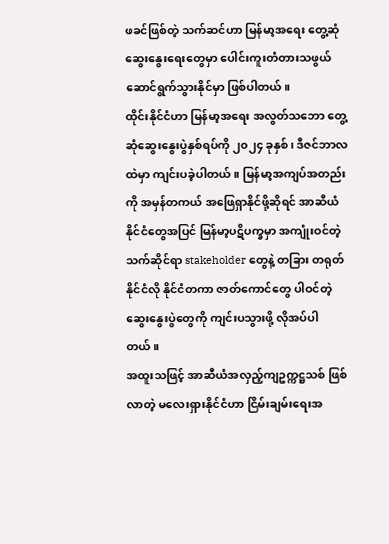ဖခင်ဖြစ်တဲ့ သက်ဆင်ဟာ မြန်မာ့အရေး တွေ့ဆုံဆွေးနွေးရေးတွေမှာ ပေါင်းကူးတံတားသဖွယ် ဆောင်ရွက်သွားနိုင်မှာ ဖြစ်ပါတယ်။
ထိုင်းနိုင်ငံဟာ မြန်မာ့အရေး အလွတ်သဘော တွေ့ဆုံဆွေးနွေးပွဲနှစ်ရပ်ကို ၂၀၂၄ ခုနှစ်၊ ဒီဇင်ဘာလထဲမှာ ကျင်းပခဲ့ပါတယ်။ မြန်မာ့အကျပ်အတည်းကို အမှန်တကယ် အဖြေရှာနိုင်ဖို့ဆိုရင် အာဆီယံနိုင်ငံတွေအပြင် မြန်မာ့ပဋိပက္ခမှာ အကျုံးဝင်တဲ့ သက်ဆိုင်ရာ stakeholder တွေနဲ့ တခြား တရုတ်နိုင်ငံလို နိုင်ငံတကာ ဇာတ်ကောင်တွေ ပါဝင်တဲ့ ဆွေးနွေးပွဲတွေကို ကျင်းပသွားဖို့ လိုအပ်ပါတယ်။
အထူးသဖြင့် အာဆီယံအလှည့်ကျဥက္ကဋ္ဌသစ် ဖြစ်လာတဲ့ မလေးရှားနိုင်ငံဟာ ငြိမ်းချမ်းရေးအ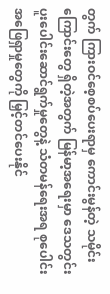တွက် ကြားဝင်စေ့စပ်ပေးရာမှ ကောင်းမွန်တဲ့ သမိုင်းကြောင်းတွေ ရှိတဲ့အတွက် မြန်မာ့အရေးမှာ ဒေသတွင်း ပူးပေါင်းဆောင်ရွက်မှုတွေနဲ့ သံတမန်ရေးအရ စုပေါင်းအဖြေရှာမှုတွေကို မြှင့်တင်ပေးနိုင်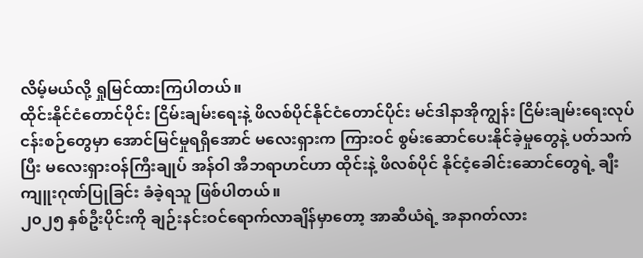လိမ့်မယ်လို့ ရှုမြင်ထားကြပါတယ်။
ထိုင်းနိုင်ငံတောင်ပိုင်း ငြိမ်းချမ်းရေးနဲ့ ဖိလစ်ပိုင်နိုင်ငံတောင်ပိုင်း မင်ဒါနာအိုကျွန်း ငြိမ်းချမ်းရေးလုပ်ငန်းစဉ်တွေမှာ အောင်မြင်မှုရရှိအောင် မလေးရှားက ကြားဝင် စွမ်းဆောင်ပေးနိုင်ခဲ့မှုတွေနဲ့ ပတ်သက်ပြီး မလေးရှားဝန်ကြီးချုပ် အန်ဝါ အီဘရာဟင်ဟာ ထိုင်းနဲ့ ဖိလစ်ပိုင် နိုင်ငံ့ခေါင်းဆောင်တွေရဲ့ ချီးကျူးဂုဏ်ပြုခြင်း ခံခဲ့ရသူ ဖြစ်ပါတယ်။
၂၀၂၅ နှစ်ဦးပိုင်းကို ချဉ်းနင်းဝင်ရောက်လာချိန်မှာတော့ အာဆီယံရဲ့ အနာဂတ်လား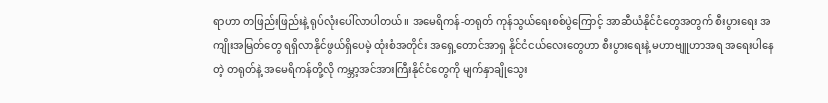ရာဟာ တဖြည်းဖြည်းနဲ့ ရုပ်လုံးပေါ်လာပါတယ်။ အမေရိကန်-တရုတ် ကုန်သွယ်ရေးစစ်ပွဲကြောင့် အာဆီယံနိုင်ငံတွေအတွက် စီးပွားရေး အကျိုးအမြတ်တွေ ရရှိလာနိုင်ဖွယ်ရှိပေမဲ့ ထုံးစံအတိုင်း အရှေ့တောင်အာရှ နိုင်ငံငယ်လေးတွေဟာ စီးပွားရေးနဲ့ မဟာဗျူဟာအရ အရေးပါနေတဲ့ တရုတ်နဲ့ အမေရိကန်တို့လို ကမ္ဘာ့အင်အားကြီးနိုင်ငံတွေကို မျက်နှာချိုသွေး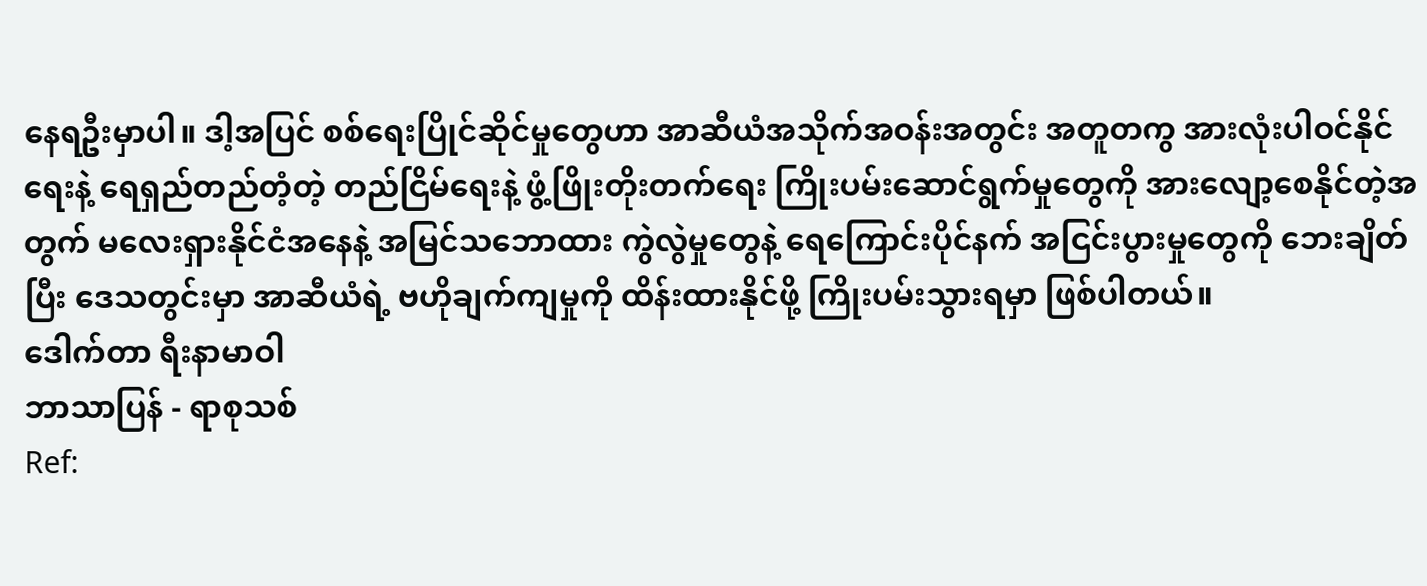နေရဦးမှာပါ။ ဒါ့အပြင် စစ်ရေးပြိုင်ဆိုင်မှုတွေဟာ အာဆီယံအသိုက်အဝန်းအတွင်း အတူတကွ အားလုံးပါဝင်နိုင်ရေးနဲ့ ရေရှည်တည်တံ့တဲ့ တည်ငြိမ်ရေးနဲ့ ဖွံ့ဖြိုးတိုးတက်ရေး ကြိုးပမ်းဆောင်ရွက်မှုတွေကို အားလျော့စေနိုင်တဲ့အတွက် မလေးရှားနိုင်ငံအနေနဲ့ အမြင်သဘောထား ကွဲလွဲမှုတွေနဲ့ ရေကြောင်းပိုင်နက် အငြင်းပွားမှုတွေကို ဘေးချိတ်ပြီး ဒေသတွင်းမှာ အာဆီယံရဲ့ ဗဟိုချက်ကျမှုကို ထိန်းထားနိုင်ဖို့ ကြိုးပမ်းသွားရမှာ ဖြစ်ပါတယ်။
ဒေါက်တာ ရီးနာမာဝါ
ဘာသာပြန် - ရာစုသစ်
Ref: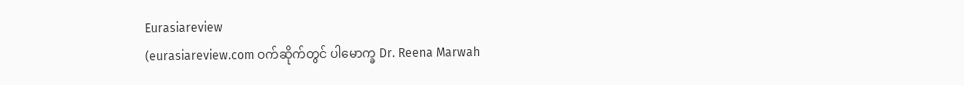Eurasiareview
(eurasiareview.com ဝက်ဆိုက်တွင် ပါမောက္ခ Dr. Reena Marwah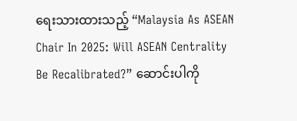ရေးသားထားသည့် “Malaysia As ASEAN Chair In 2025: Will ASEAN Centrality Be Recalibrated?” ဆောင်းပါကို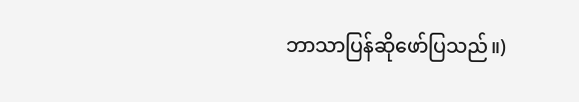ဘာသာပြန်ဆိုဖော်ပြသည်။)